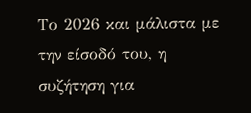Το 2026 και μάλιστα με την είσοδό του, η συζήτηση για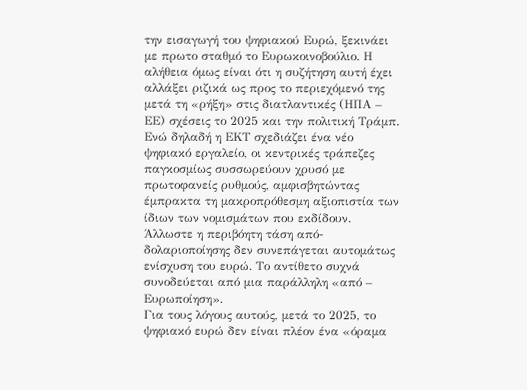την εισαγωγή του ψηφιακού Ευρώ, ξεκινάει με πρωτο σταθμό το Ευρωκοινοβούλιο. Η αλήθεια όμως είναι ότι η συζήτηση αυτή έχει αλλάξει ριζικά ως προς το περιεχόμενό της μετά τη «ρήξη» στις διατλαντικές (ΗΠΑ – ΕΕ) σχέσεις το 2025 και την πολιτική Τράμπ.
Ενώ δηλαδή η ΕΚΤ σχεδιάζει ένα νέο ψηφιακό εργαλείο, οι κεντρικές τράπεζες παγκοσμίως συσσωρεύουν χρυσό με πρωτοφανείς ρυθμούς, αμφισβητώντας έμπρακτα τη μακροπρόθεσμη αξιοπιστία των ίδιων των νομισμάτων που εκδίδουν. Άλλωστε η περιβόητη τάση από-δολαριοποίησης δεν συνεπάγεται αυτομάτως ενίσχυση του ευρώ. Το αντίθετο συχνά συνοδεύεται από μια παράλληλη «από – Ευρωποίηση».
Για τους λόγους αυτούς, μετά το 2025, το ψηφιακό ευρώ δεν είναι πλέον ένα «όραμα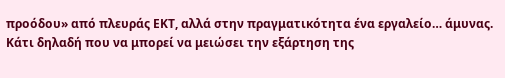προόδου» από πλευράς ΕΚΤ, αλλά στην πραγματικότητα ένα εργαλείο… άμυνας. Κάτι δηλαδή που να μπορεί να μειώσει την εξάρτηση της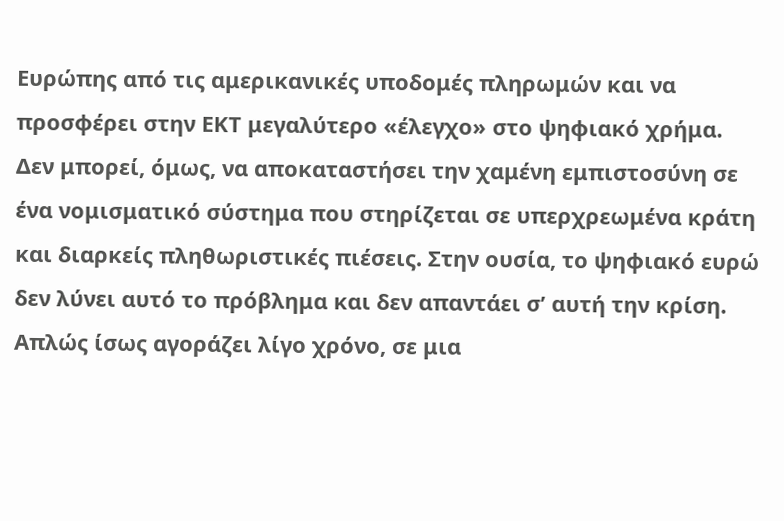Ευρώπης από τις αμερικανικές υποδομές πληρωμών και να προσφέρει στην ΕΚΤ μεγαλύτερο «έλεγχο» στο ψηφιακό χρήμα.
Δεν μπορεί, όμως, να αποκαταστήσει την χαμένη εμπιστοσύνη σε ένα νομισματικό σύστημα που στηρίζεται σε υπερχρεωμένα κράτη και διαρκείς πληθωριστικές πιέσεις. Στην ουσία, το ψηφιακό ευρώ δεν λύνει αυτό το πρόβλημα και δεν απαντάει σ’ αυτή την κρίση. Απλώς ίσως αγοράζει λίγο χρόνο, σε μια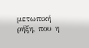μετωπική ρήξη, που η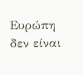Ευρώπη δεν είναι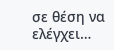σε θέση να ελέγχει…